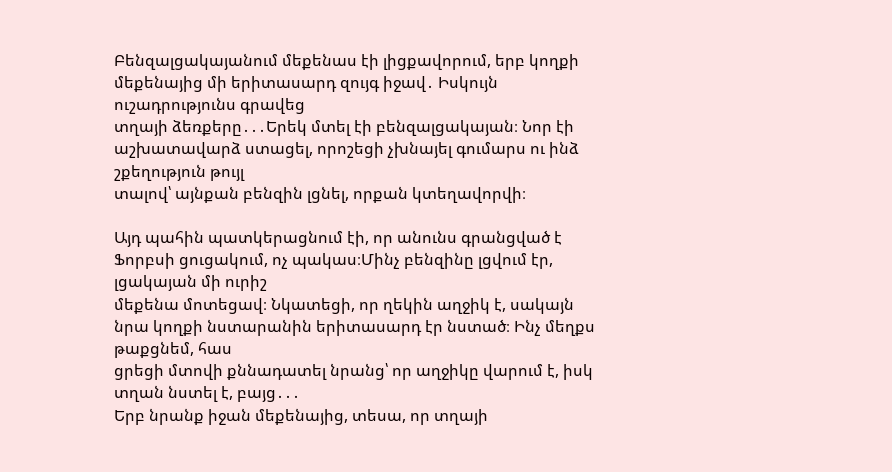Բենզալցակայանում մեքենաս էի լիցքավորում, երբ կողքի մեքենայից մի երիտասարդ զույգ իջավ․ Իսկույն ուշադրությունս գրավեց
տղայի ձեռքերը․․․Երեկ մտել էի բենզալցակայան։ Նոր էի աշխատավարձ ստացել, որոշեցի չխնայել գումարս ու ինձ շքեղություն թույլ
տալով՝ այնքան բենզին լցնել, որքան կտեղավորվի։

Այդ պահին պատկերացնում էի, որ անունս գրանցված է Ֆորբսի ցուցակում, ոչ պակաս։Մինչ բենզինը լցվում էր, լցակայան մի ուրիշ
մեքենա մոտեցավ։ Նկատեցի, որ ղեկին աղջիկ է, սակայն նրա կողքի նստարանին երիտասարդ էր նստած։ Ինչ մեղքս թաքցնեմ, հաս
ցրեցի մտովի քննադատել նրանց՝ որ աղջիկը վարում է, իսկ տղան նստել է, բայց․․․
Երբ նրանք իջան մեքենայից, տեսա, որ տղայի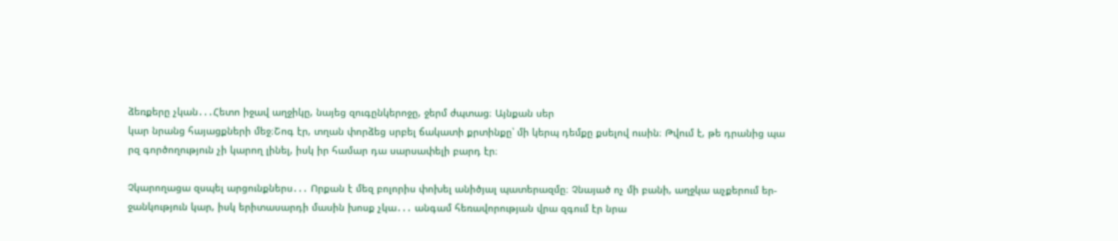ձեռքերը չկան․․․Հետո իջավ աղջիկը, նայեց զուգընկերոջը, ջերմ ժպտաց։ Այնքան սեր
կար նրանց հայացքների մեջ։Շոգ էր, տղան փորձեց սրբել ճակատի քրտինքը՝ մի կերպ դեմքը քսելով ուսին։ Թվում է, թե դրանից պա
րզ գործողություն չի կարող լինել, իսկ իր համար դա սարսափելի բարդ էր։

Չկարողացա զսպել արցունքներս․․․ Որքան է մեզ բոլորիս փոխել անիծյալ պատերազմը։ Չնայած ոչ մի բանի, աղջկա աչքերում եր-
ջանկություն կար, իսկ երիտասարդի մասին խոսք չկա․․․ անգամ հեռավորության վրա զգում էր նրա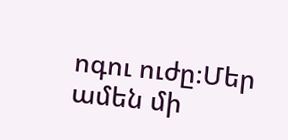ոգու ուժը։Մեր ամեն մի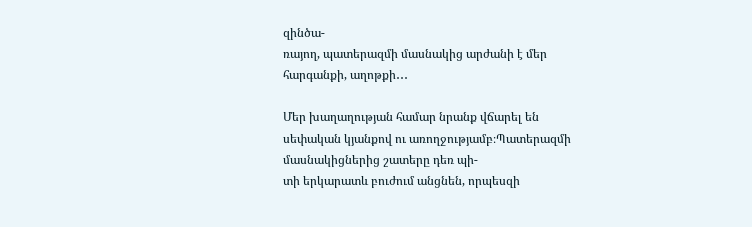զինծա-
ռայող, պատերազմի մասնակից արժանի է մեր հարգանքի, աղոթքի․․․

Մեր խաղաղության համար նրանք վճարել են սեփական կյանքով ու առողջությամբ։Պատերազմի մասնակիցներից շատերը դեռ պի-
տի երկարատև բուժում անցնեն, որպեսզի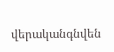վերականգնվեն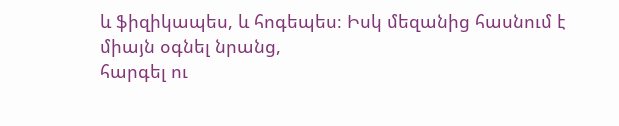և ֆիզիկապես, և հոգեպես։ Իսկ մեզանից հասնում է միայն օգնել նրանց,
հարգել ու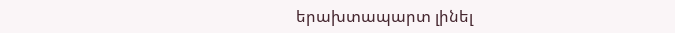երախտապարտ լինել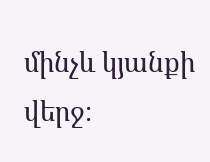մինչև կյանքի վերջ։